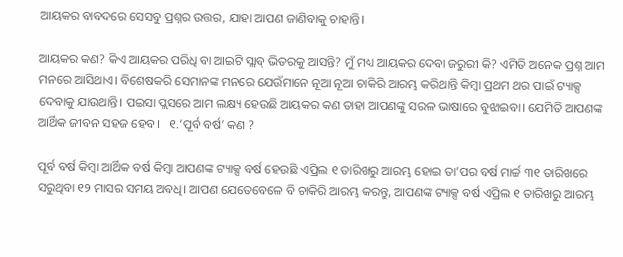ଆୟକର ବାବଦରେ ସେସବୁ ପ୍ରଶ୍ନର ଉତ୍ତର, ଯାହା ଆପଣ ଜାଣିବାକୁ ଚାହାନ୍ତି।

ଆୟକର କଣ? କିଏ ଆୟକର ପରିଧି ବା ଆଇଟି ସ୍ଲାବ୍ ଭିତରକୁ ଆସନ୍ତି? ମୁଁ ମଧ୍ୟ ଆୟକର ଦେବା ଜରୁରୀ କି? ଏମିତି ଅନେକ ପ୍ରଶ୍ନ ଆମ ମନରେ ଆସିଥାଏ। ବିଶେଷକରି ସେମାନଙ୍କ ମନରେ ଯେଉଁମାନେ ନୂଆ ନୂଆ ଚାକିରି ଆରମ୍ଭ କରିଥାନ୍ତି କିମ୍ବା ପ୍ରଥମ ଥର ପାଇଁ ଟ୍ୟାକ୍ସ ଦେବାକୁ ଯାଉଥାନ୍ତି। ପଇସା ପ୍ଲସରେ ଆମ ଲକ୍ଷ୍ୟ ହେଉଛି ଆୟକର କଣ ତାହା ଆପଣଙ୍କୁ ସରଳ ଭାଷାରେ ବୁଝାଇବା। ଯେମିତି ଆପଣଙ୍କ ଆର୍ଥିକ ଜୀବନ ସହଜ ହେବ।   ୧.’ପୂର୍ବ ବର୍ଷ’ କଣ ?

ପୂର୍ବ ବର୍ଷ କିମ୍ବା ଆର୍ଥିକ ବର୍ଷ କିମ୍ବା ଆପଣଙ୍କ ଟ୍ୟାକ୍ସ ବର୍ଷ ହେଉଛି ଏପ୍ରିଲ ୧ ତାରିଖରୁ ଆରମ୍ଭ ହୋଇ ତା’ପର ବର୍ଷ ମାର୍ଚ୍ଚ ୩୧ ତାରିଖରେ ସରୁଥିବା ୧୨ ମାସର ସମୟ ଅବଧି। ଆପଣ ଯେତେବେଳେ ବି ଚାକିରି ଆରମ୍ଭ କରନ୍ତୁ, ଆପଣଙ୍କ ଟ୍ୟାକ୍ସ ବର୍ଷ ଏପ୍ରିଲ ୧ ତାରିଖରୁ ଆରମ୍ଭ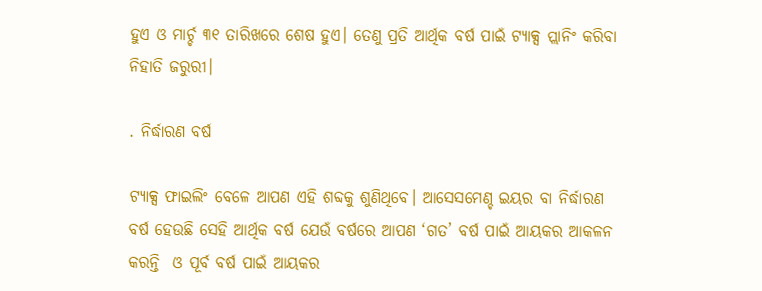ହୁଏ ଓ ମାର୍ଚ୍ଚ ୩୧ ତାରିଖରେ ଶେଷ ହୁଏ। ତେଣୁ ପ୍ରତି ଆର୍ଥିକ ବର୍ଷ ପାଇଁ ଟ୍ୟାକ୍ସ ପ୍ଲାନିଂ କରିବା ନିହାତି ଜରୁରୀ।

. ନିର୍ଦ୍ଧାରଣ ବର୍ଷ

ଟ୍ୟାକ୍ସ ଫାଇଲିଂ ବେଳେ ଆପଣ ଏହି ଶବ୍ଦକୁ ଶୁଣିଥିବେ। ଆସେସମେଣ୍ଚ ଇୟର ବା ନିର୍ଦ୍ଧାରଣ ବର୍ଷ ହେଉଛି ସେହି ଆର୍ଥିକ ବର୍ଷ ଯେଉଁ ବର୍ଷରେ ଆପଣ ‘ଗତ’ ବର୍ଷ ପାଇଁ ଆୟକର ଆକଳନ କରନ୍ତି  ଓ ପୂର୍ବ ବର୍ଷ ପାଇଁ ଆୟକର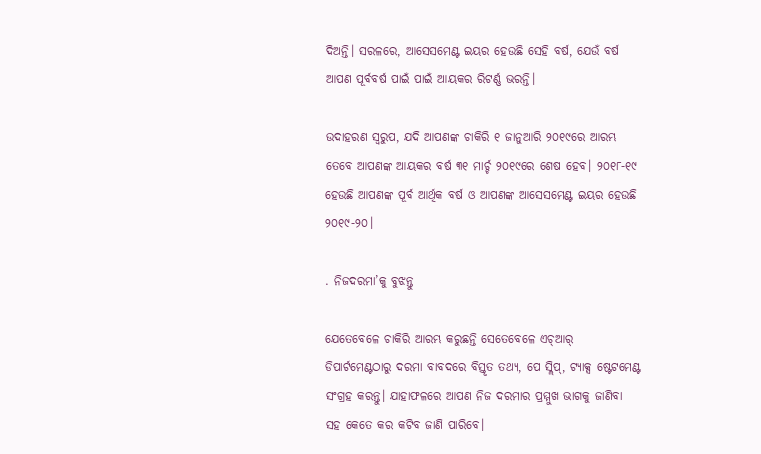ଦିଅନ୍ତି। ସରଳରେ, ଆସେସମେଣ୍ଟ ଇୟର ହେଉଛି ସେହି ବର୍ଷ, ଯେଉଁ ବର୍ଷ ଆପଣ ପୂର୍ବବର୍ଷ ପାଇଁ ପାଇଁ ଆୟକର ରିଟର୍ଣ୍ଣ ଭରନ୍ତି।

ଉଦାହରଣ ସ୍ୱରୁପ, ଯଦି ଆପଣଙ୍କ ଚାକିରି ୧ ଜାନୁଆରି ୨୦୧୯ରେ ଆରମ୍ଭ ତେବେ ଆପଣଙ୍କ ଆୟକର ବର୍ଷ ୩୧ ମାର୍ଚ୍ଚ ୨୦୧୯ରେ ଶେଷ ହେବ। ୨୦୧୮-୧୯ ହେଉଛି ଆପଣଙ୍କ ପୂର୍ବ ଆର୍ଥିକ ବର୍ଷ ଓ ଆପଣଙ୍କ ଆସେସମେଣ୍ଟ ଇୟର ହେଉଛି ୨୦୧୯-୨୦।

. ନିଜଦରମା’କୁ ବୁଝନ୍ତୁ

ଯେତେବେଳେ ଚାକିରି ଆରମ୍ଭ କରୁଛନ୍ତି ସେତେବେଳେ ଏଚ୍‌ଆର୍‌ ଡିପାର୍ଟମେଣ୍ଟଠାରୁ ଦରମା ବାବଦରେ ବିସ୍ତୃତ ତଥ୍ୟ, ପେ ସ୍ଲିପ୍, ଟ୍ୟାକ୍ସ ଷ୍ଟେଟମେଣ୍ଟ ସଂଗ୍ରହ କରନ୍ତୁ। ଯାହାଫଳରେ ଆପଣ ନିଜ ଦରମାର ପ୍ରମ୍ମୁଖ ଭାଗକୁ ଜାଣିବା ସହ କେତେ କର କଟିବ ଜାଣି ପାରିବେ।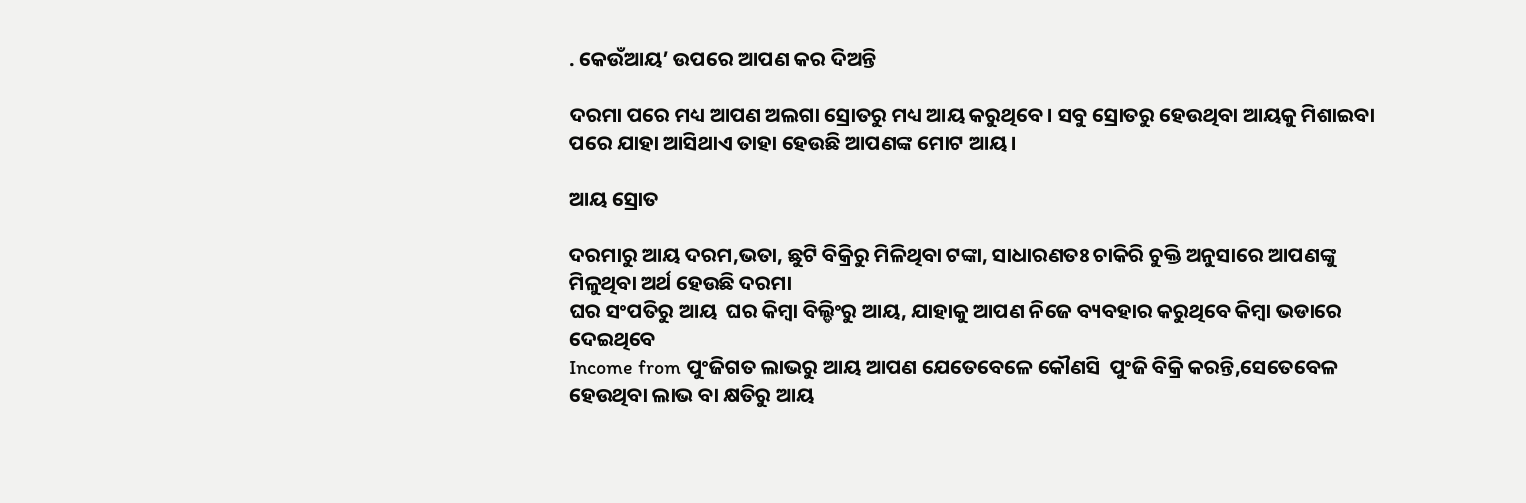. କେଉଁଆୟ’ ଉପରେ ଆପଣ କର ଦିଅନ୍ତି

ଦରମା ପରେ ମଧ୍ୟ ଆପଣ ଅଲଗା ସ୍ରୋତରୁ ମଧ୍ୟ ଆୟ କରୁଥିବେ। ସବୁ ସ୍ରୋତରୁ ହେଉଥିବା ଆୟକୁ ମିଶାଇବା ପରେ ଯାହା ଆସିଥାଏ ତାହା ହେଉଛି ଆପଣଙ୍କ ମୋଟ ଆୟ।

ଆୟ ସ୍ରୋତ

ଦରମାରୁ ଆୟ ଦରମ,ଭତା, ଛୁଟି ବିକ୍ରିରୁ ମିଳିଥିବା ଟଙ୍କା, ସାଧାରଣତଃ ଚାକିରି ଚୁକ୍ତି ଅନୁସାରେ ଆପଣଙ୍କୁ ମିଳୁଥିବା ଅର୍ଥ ହେଉଛି ଦରମା
ଘର ସଂପତିରୁ ଆୟ  ଘର କିମ୍ବା ବିଲ୍ଡିଂରୁ ଆୟ, ଯାହାକୁ ଆପଣ ନିଜେ ବ୍ୟବହାର କରୁଥିବେ କିମ୍ବା ଭଡାରେ ଦେଇଥିବେ
Income from ପୁଂଜିଗତ ଲାଭରୁ ଆୟ ଆପଣ ଯେତେବେଳେ କୌଣସି  ପୁଂଜି ବିକ୍ରି କରନ୍ତି,ସେତେବେଳ ହେଉଥିବା ଲାଭ ବା କ୍ଷତିରୁ ଆୟ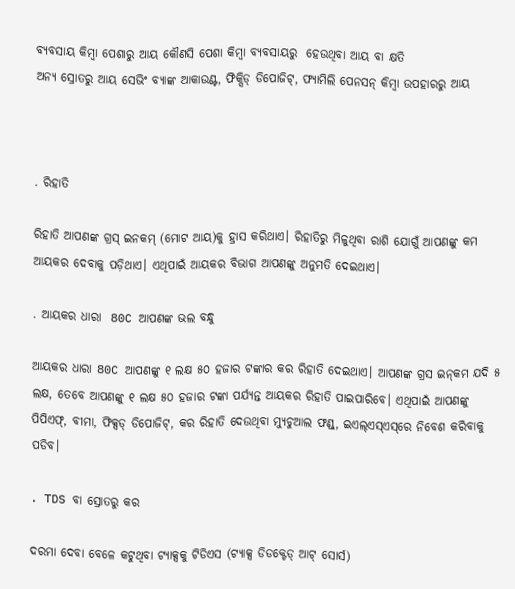ବ୍ୟବସାୟ କିମ୍ବା ପେଶାରୁ ଆୟ କୌଣସି ପେଶା କିମ୍ବା ବ୍ୟବସାୟରୁ  ହେଉଥିବା ଆୟ ବା କ୍ଷତି
ଅନ୍ୟ ସ୍ରୋତରୁ ଆୟ ସେଭିଂ ବ୍ୟାଙ୍କ ଆକାଉଣ୍ଟ, ଫିକ୍ସିଡ୍ ଡିପୋଜିଟ୍, ଫ୍ୟାମିଲି ପେନସନ୍ କିମ୍ବା ଉପହାରରୁ ଆୟ



. ରିହାତି

ରିହାତି ଆପଣଙ୍କ ଗ୍ରସ୍ ଇନକମ୍ (ମୋଟ ଆୟ)କୁ ହ୍ରାସ କରିଥାଏ। ରିହାତିରୁ ମିଳୁଥିବା ରାଶି ଯୋଗୁଁ ଆପଣଙ୍କୁ କମ ଆୟକର ଦେବାକୁ ପଡ଼ିଥାଏ। ଏଥିପାଇଁ ଆୟକର ବିଭାଗ ଆପଣଙ୍କୁ ଅନୁମତି ଦେଇଥାଏ।

. ଆୟକର ଧାରା  80C ଆପଣଙ୍କ ଭଲ ବନ୍ଧୁ

ଆୟକର ଧାରା 80C ଆପଣଙ୍କୁ ୧ ଲକ୍ଷ ୫୦ ହଜାର ଟଙ୍କାର କର ରିହାତି ଦେଇଥାଏ। ଆପଣଙ୍କ ଗ୍ରସ ଇନ୍‌କମ ଯଦି ୫ ଲକ୍ଷ, ତେବେ ଆପଣଙ୍କୁ ୧ ଲକ୍ଷ ୫୦ ହଜାର ଟଙ୍କା ପର୍ଯ୍ୟନ୍ତ ଆୟକର ରିହାତି ପାଇପାରିବେ। ଏଥିପାଇଁ ଆପଣଙ୍କୁ ପିପିଏଫ୍, ବୀମା, ଫିକ୍ସଡ୍ ଡିପୋଜିଟ୍, କର ରିହାତି ଦେଉଥିବା ମ୍ୟୁଚୁଆଲ ଫଣ୍ଡ୍‌, ଇଏଲ୍‌ଏସ୍‌ଏସ୍‌ରେ ନିବେଶ କରିବାକୁ ପଡିବ।

. TDS ବା ସ୍ରୋତରୁ କର

ଦରମା ଦେବା ବେଳେ କଟୁଥିବା ଟ୍ୟାକ୍ସକୁ ଟିଡିଏସ (ଟ୍ୟାକ୍ସ ଡିଡକ୍ଟେଡ୍ ଆଟ୍ ସୋର୍ସ)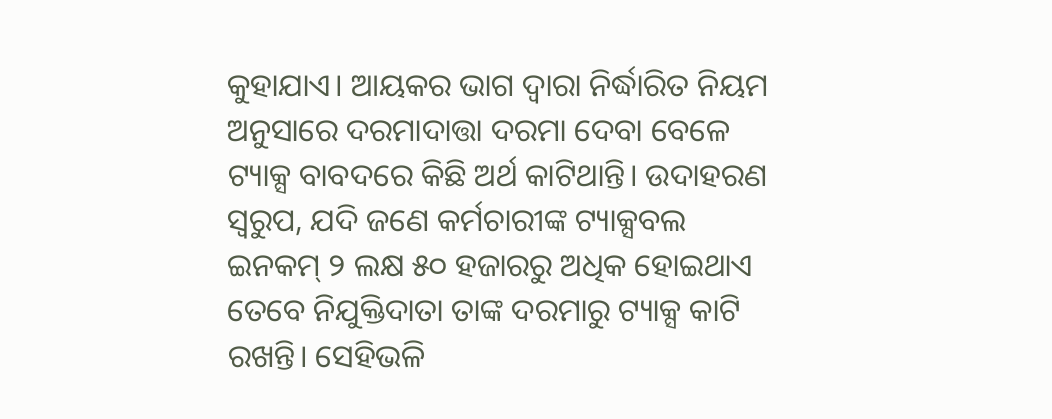କୁହାଯାଏ। ଆୟକର ଭାଗ ଦ୍ୱାରା ନିର୍ଦ୍ଧାରିତ ନିୟମ ଅନୁସାରେ ଦରମାଦାତ୍ତା ଦରମା ଦେବା ବେଳେ ଟ୍ୟାକ୍ସ ବାବଦରେ କିଛି ଅର୍ଥ କାଟିଥାନ୍ତି। ଉଦାହରଣ ସ୍ୱରୁପ, ଯଦି ଜଣେ କର୍ମଚାରୀଙ୍କ ଟ୍ୟାକ୍ସବଲ ଇନକମ୍ ୨ ଲକ୍ଷ ୫୦ ହଜାରରୁ ଅଧିକ ହୋଇଥାଏ ତେବେ ନିଯୁକ୍ତିଦାତା ତାଙ୍କ ଦରମାରୁ ଟ୍ୟାକ୍ସ କାଟି ରଖନ୍ତି। ସେହିଭଳି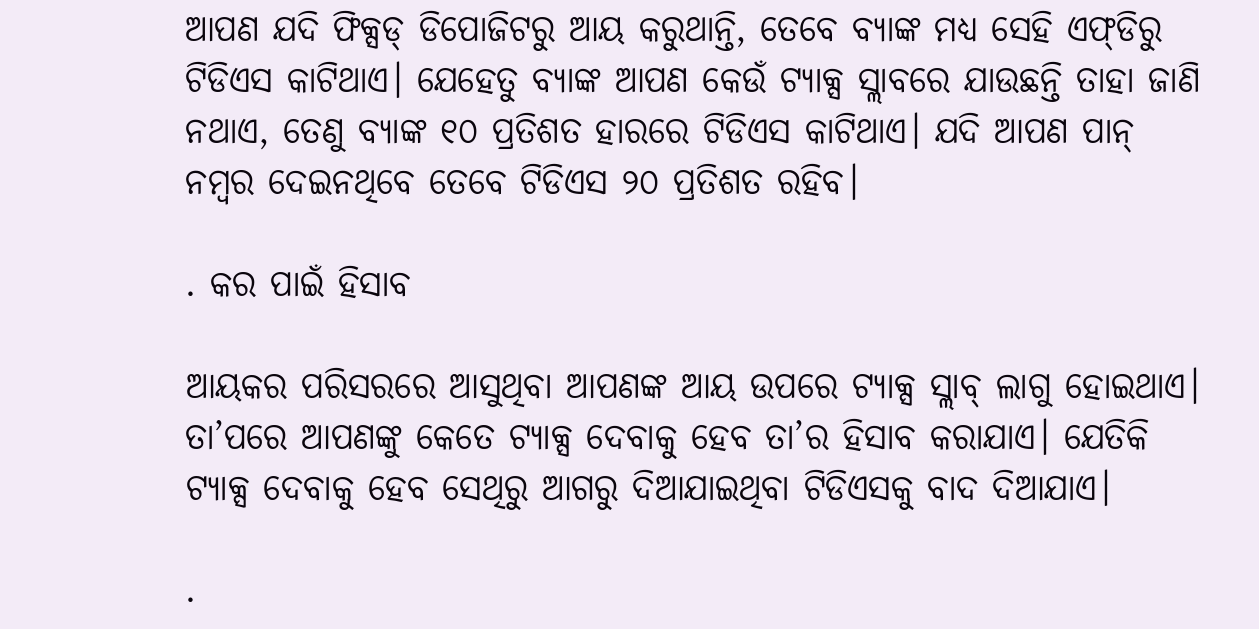ଆପଣ ଯଦି ଫିକ୍ସଡ୍ ଡିପୋଜିଟରୁ ଆୟ କରୁଥାନ୍ତି, ତେବେ ବ୍ୟାଙ୍କ ମଧ୍ୟ ସେହି ଏଫ୍‌ଡିରୁ ଟିଡିଏସ କାଟିଥାଏ। ଯେହେତୁ ବ୍ୟାଙ୍କ ଆପଣ କେଉଁ ଟ୍ୟାକ୍ସ ସ୍ଲାବରେ ଯାଉଛନ୍ତି ତାହା ଜାଣି ନଥାଏ, ତେଣୁ ବ୍ୟାଙ୍କ ୧୦ ପ୍ରତିଶତ ହାରରେ ଟିଡିଏସ କାଟିଥାଏ। ଯଦି ଆପଣ ପାନ୍ ନମ୍ବର ଦେଇନଥିବେ ତେବେ ଟିଡିଏସ ୨୦ ପ୍ରତିଶତ ରହିବ।

. କର ପାଇଁ ହିସାବ

ଆୟକର ପରିସରରେ ଆସୁଥିବା ଆପଣଙ୍କ ଆୟ ଉପରେ ଟ୍ୟାକ୍ସ ସ୍ଲାବ୍ ଲାଗୁ ହୋଇଥାଏ। ତା’ପରେ ଆପଣଙ୍କୁ କେତେ ଟ୍ୟାକ୍ସ ଦେବାକୁ ହେବ ତା’ର ହିସାବ କରାଯାଏ। ଯେତିକି ଟ୍ୟାକ୍ସ ଦେବାକୁ ହେବ ସେଥିରୁ ଆଗରୁ ଦିଆଯାଇଥିବା ଟିଡିଏସକୁ ବାଦ ଦିଆଯାଏ।

.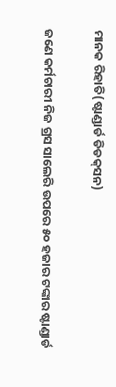ମାନକ ରିହାତି(ଷ୍ଟାଣ୍ଡାର୍ଡ ଡିଡକ୍‌ସନ)

ଜଣେ କର୍ମଚାରୀ ନିଜ ଗ୍ରସ ସାଲେରି ଉପରେ ୫୦ ହଜାର ଟଙ୍କାର ଷ୍ଟାଣ୍ଡାର୍ଡ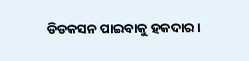ଡିଡକସନ ପାଇବାକୁ ହକଦାର।